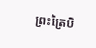ព្រះត្រៃបិ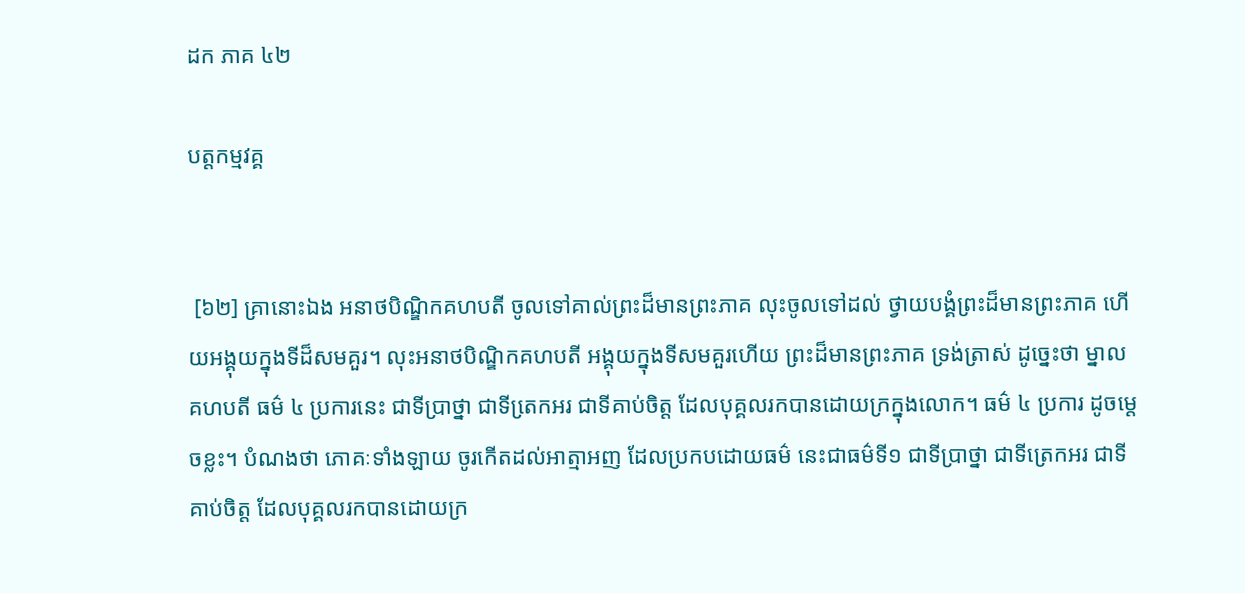ដក ភាគ ៤២

បត្តកម្មវគ្គ


 [៦២] គ្រានោះឯង អនាថបិណ្ឌិកគហបតី ចូលទៅគាល់ព្រះដ៏មានព្រះភាគ លុះចូលទៅដល់ ថ្វាយបង្គំព្រះដ៏មានព្រះភាគ ហើយអង្គុយក្នុងទីដ៏សមគួរ។ លុះអនាថបិណ្ឌិកគហបតី អង្គុយក្នុងទីសមគួរហើយ ព្រះដ៏មានព្រះភាគ ទ្រង់ត្រាស់ ដូច្នេះថា ម្នាលគហបតី ធម៌ ៤ ប្រការនេះ ជាទីប្រាថ្នា ជាទីតេ្រកអរ ជាទីគាប់ចិត្ត ដែលបុគ្គលរកបានដោយក្រក្នុងលោក។ ធម៌ ៤ ប្រការ ដូចម្តេចខ្លះ។ បំណងថា ភោគៈទាំងឡាយ ចូរកើតដល់អាត្មាអញ ដែលប្រកបដោយធម៌ នេះជាធម៌ទី១ ជាទីប្រាថ្នា ជាទីត្រេកអរ ជាទីគាប់ចិត្ត ដែលបុគ្គលរកបានដោយក្រ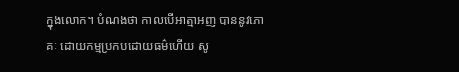ក្នុងលោក។ បំណងថា កាលបើអាត្មាអញ បាននូវភោគៈ ដោយកម្មប្រកបដោយធម៌ហើយ សូ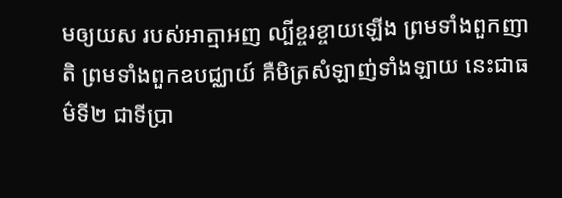មឲ្យយស របស់អាត្មាអញ ល្បីខ្ចរខ្ចាយឡើង ព្រមទាំងពួកញាតិ ព្រមទាំងពួកឧបជ្ឈាយ៍ គឺមិត្រសំឡាញ់ទាំងឡាយ នេះជាធម៌ទី២ ជាទីប្រា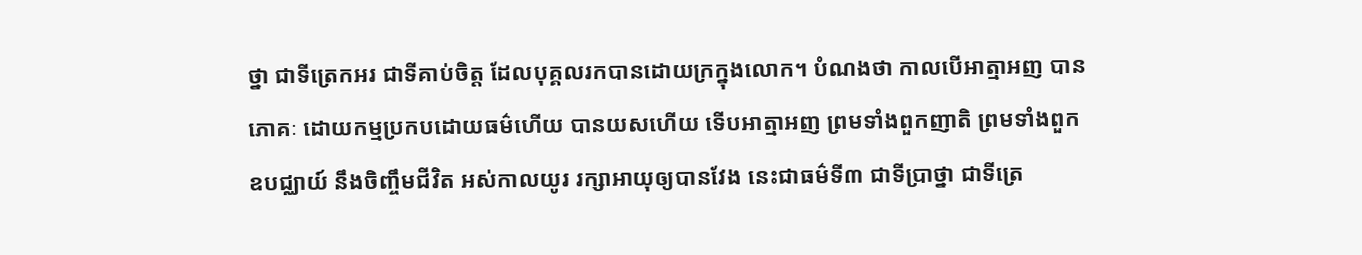ថ្នា ជាទីត្រេកអរ ជាទីគាប់ចិត្ត ដែលបុគ្គលរកបានដោយក្រក្នុងលោក។ បំណងថា កាលបើអាត្មាអញ បានភោគៈ ដោយកម្មប្រកបដោយធម៌ហើយ បានយសហើយ ទើបអាត្មាអញ ព្រមទាំងពួកញាតិ ព្រមទាំងពួកឧបជ្ឈាយ៍ នឹងចិញ្ចឹមជីវិត អស់កាលយូរ រក្សាអាយុឲ្យបានវែង នេះជាធម៌ទី៣ ជាទីប្រាថ្នា ជាទីត្រេ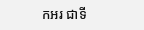កអរ ជាទី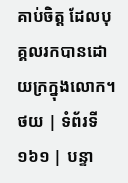គាប់ចិត្ត ដែលបុគ្គលរកបានដោយក្រក្នុងលោក។
ថយ | ទំព័រទី ១៦១ | បន្ទា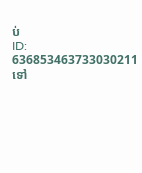ប់
ID: 636853463733030211
ទៅ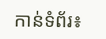កាន់ទំព័រ៖